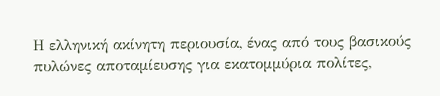Η ελληνική ακίνητη περιουσία, ένας από τους βασικούς πυλώνες αποταμίευσης για εκατομμύρια πολίτες,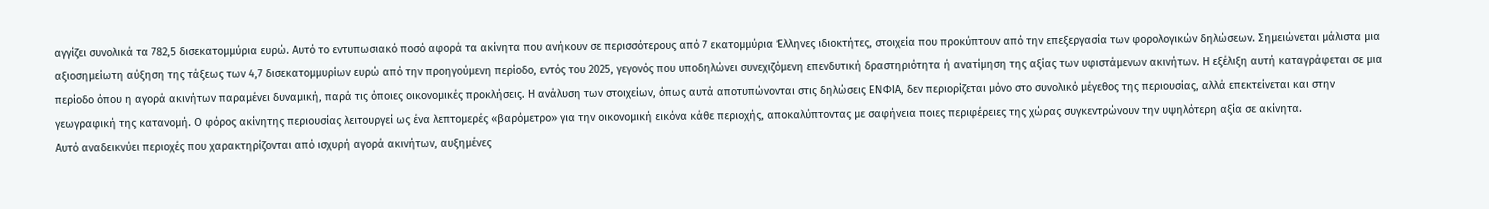αγγίζει συνολικά τα 782,5 δισεκατομμύρια ευρώ. Αυτό το εντυπωσιακό ποσό αφορά τα ακίνητα που ανήκουν σε περισσότερους από 7 εκατομμύρια Έλληνες ιδιοκτήτες, στοιχεία που προκύπτουν από την επεξεργασία των φορολογικών δηλώσεων. Σημειώνεται μάλιστα μια αξιοσημείωτη αύξηση της τάξεως των 4,7 δισεκατομμυρίων ευρώ από την προηγούμενη περίοδο, εντός του 2025, γεγονός που υποδηλώνει συνεχιζόμενη επενδυτική δραστηριότητα ή ανατίμηση της αξίας των υφιστάμενων ακινήτων. Η εξέλιξη αυτή καταγράφεται σε μια περίοδο όπου η αγορά ακινήτων παραμένει δυναμική, παρά τις όποιες οικονομικές προκλήσεις. Η ανάλυση των στοιχείων, όπως αυτά αποτυπώνονται στις δηλώσεις ΕΝΦΙΑ, δεν περιορίζεται μόνο στο συνολικό μέγεθος της περιουσίας, αλλά επεκτείνεται και στην γεωγραφική της κατανομή. Ο φόρος ακίνητης περιουσίας λειτουργεί ως ένα λεπτομερές «βαρόμετρο» για την οικονομική εικόνα κάθε περιοχής, αποκαλύπτοντας με σαφήνεια ποιες περιφέρειες της χώρας συγκεντρώνουν την υψηλότερη αξία σε ακίνητα.
Αυτό αναδεικνύει περιοχές που χαρακτηρίζονται από ισχυρή αγορά ακινήτων, αυξημένες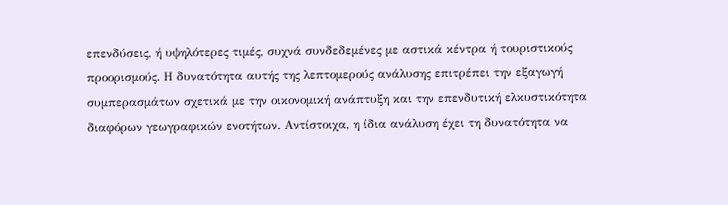επενδύσεις, ή υψηλότερες τιμές, συχνά συνδεδεμένες με αστικά κέντρα ή τουριστικούς προορισμούς. Η δυνατότητα αυτής της λεπτομερούς ανάλυσης επιτρέπει την εξαγωγή συμπερασμάτων σχετικά με την οικονομική ανάπτυξη και την επενδυτική ελκυστικότητα διαφόρων γεωγραφικών ενοτήτων. Αντίστοιχα, η ίδια ανάλυση έχει τη δυνατότητα να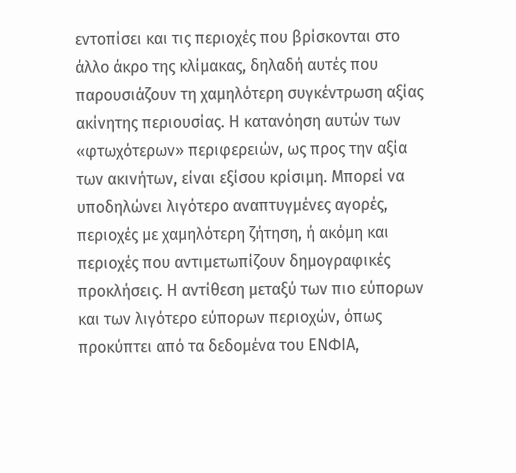εντοπίσει και τις περιοχές που βρίσκονται στο άλλο άκρο της κλίμακας, δηλαδή αυτές που παρουσιάζουν τη χαμηλότερη συγκέντρωση αξίας ακίνητης περιουσίας. Η κατανόηση αυτών των «φτωχότερων» περιφερειών, ως προς την αξία των ακινήτων, είναι εξίσου κρίσιμη. Μπορεί να υποδηλώνει λιγότερο αναπτυγμένες αγορές, περιοχές με χαμηλότερη ζήτηση, ή ακόμη και περιοχές που αντιμετωπίζουν δημογραφικές προκλήσεις. Η αντίθεση μεταξύ των πιο εύπορων και των λιγότερο εύπορων περιοχών, όπως προκύπτει από τα δεδομένα του ΕΝΦΙΑ,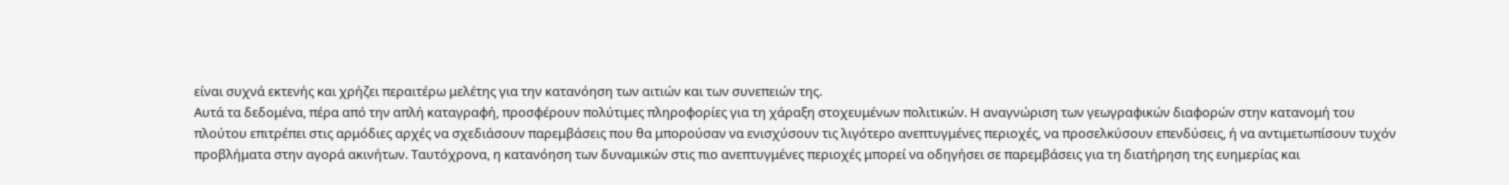είναι συχνά εκτενής και χρήζει περαιτέρω μελέτης για την κατανόηση των αιτιών και των συνεπειών της.
Αυτά τα δεδομένα, πέρα από την απλή καταγραφή, προσφέρουν πολύτιμες πληροφορίες για τη χάραξη στοχευμένων πολιτικών. Η αναγνώριση των γεωγραφικών διαφορών στην κατανομή του πλούτου επιτρέπει στις αρμόδιες αρχές να σχεδιάσουν παρεμβάσεις που θα μπορούσαν να ενισχύσουν τις λιγότερο ανεπτυγμένες περιοχές, να προσελκύσουν επενδύσεις, ή να αντιμετωπίσουν τυχόν προβλήματα στην αγορά ακινήτων. Ταυτόχρονα, η κατανόηση των δυναμικών στις πιο ανεπτυγμένες περιοχές μπορεί να οδηγήσει σε παρεμβάσεις για τη διατήρηση της ευημερίας και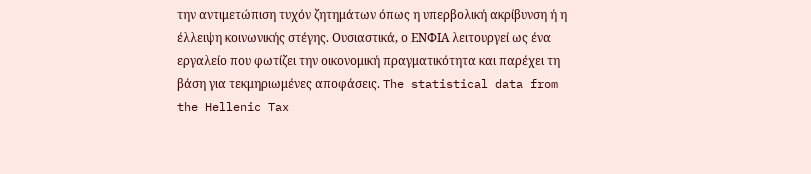την αντιμετώπιση τυχόν ζητημάτων όπως η υπερβολική ακρίβυνση ή η έλλειψη κοινωνικής στέγης. Ουσιαστικά, ο ΕΝΦΙΑ λειτουργεί ως ένα εργαλείο που φωτίζει την οικονομική πραγματικότητα και παρέχει τη βάση για τεκμηριωμένες αποφάσεις. The statistical data from the Hellenic Tax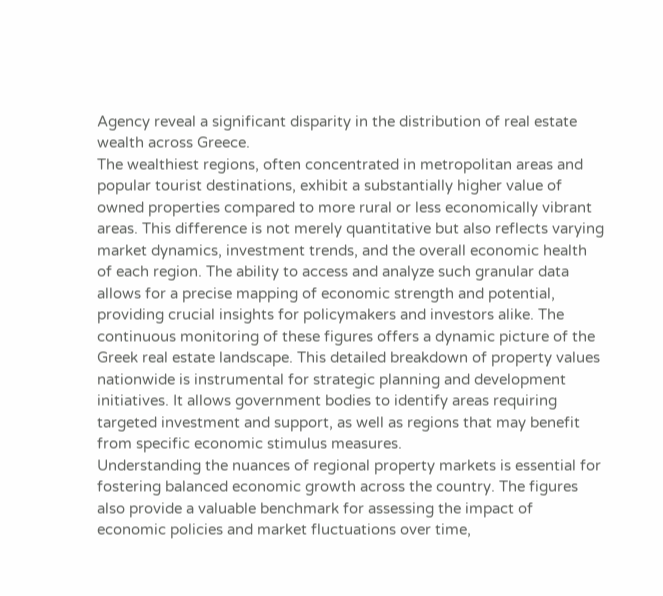Agency reveal a significant disparity in the distribution of real estate wealth across Greece.
The wealthiest regions, often concentrated in metropolitan areas and popular tourist destinations, exhibit a substantially higher value of owned properties compared to more rural or less economically vibrant areas. This difference is not merely quantitative but also reflects varying market dynamics, investment trends, and the overall economic health of each region. The ability to access and analyze such granular data allows for a precise mapping of economic strength and potential, providing crucial insights for policymakers and investors alike. The continuous monitoring of these figures offers a dynamic picture of the Greek real estate landscape. This detailed breakdown of property values nationwide is instrumental for strategic planning and development initiatives. It allows government bodies to identify areas requiring targeted investment and support, as well as regions that may benefit from specific economic stimulus measures.
Understanding the nuances of regional property markets is essential for fostering balanced economic growth across the country. The figures also provide a valuable benchmark for assessing the impact of economic policies and market fluctuations over time,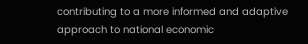contributing to a more informed and adaptive approach to national economic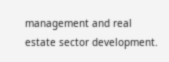management and real estate sector development.